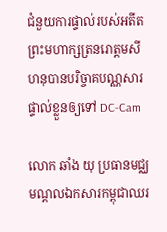ជំនួយការផ្ទាល់របស់អតីតព្រះមហាក្សត្រនរោត្តមសីហនុបានបរិច្ចាគបណ្ណសារផ្ទាល់ខ្លួនឲ្យទៅ DC-Cam

លោក ឆាំង យុ ប្រធានមជ្ឈមណ្ដលឯកសារកម្ពុជាឈរ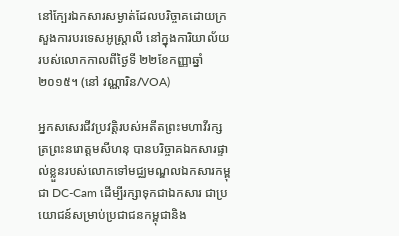នៅក្បែរឯកសារសម្ងាត់ដែលបរិច្ចាគដោយក្រសួងការបរទេសអូស្ត្រាលី នៅក្នុងការិយាល័យរបស់លោកកាលពីថ្ងៃទី ២២ខែកញ្ញាឆ្នាំ ២០១៥។ (នៅ វណ្ណារិន/VOA)

អ្នកសសេរជីវប្រវត្តិរបស់អតីតព្រះមហាវីរក្សត្រព្រះនរោត្តមសីហនុ បានបរិច្ចាគឯកសារផ្ទាល់ខ្លួនរបស់លោកទៅមជ្ឈមណ្ឌលឯកសារកម្ពុជា DC-Cam ដើម្បីរក្សាទុកជាឯកសារ ជាប្រយោជន៍សម្រាប់ប្រជាជនកម្ពុជានិង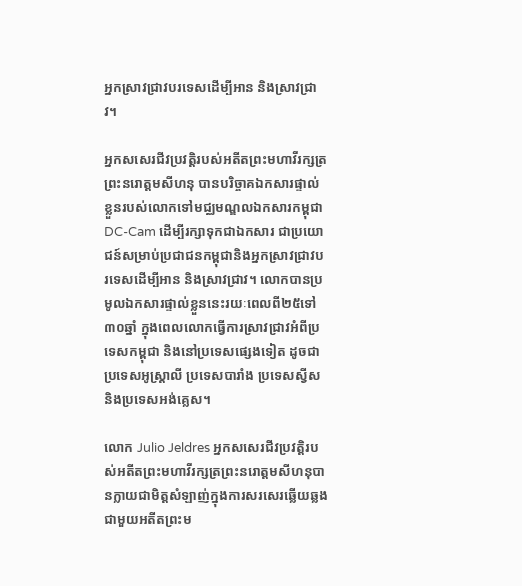អ្នកស្រាវជ្រាវបរទេសដើម្បីអាន និងស្រាវជ្រាវ។

អ្នកសសេរជីវប្រវត្តិរបស់អតីតព្រះមហាវីរក្សត្រព្រះនរោត្តមសីហនុ បានបរិច្ចាគឯកសារផ្ទាល់ខ្លួនរបស់លោកទៅមជ្ឈមណ្ឌលឯកសារកម្ពុជា DC-Cam ដើម្បីរក្សាទុកជាឯកសារ ជាប្រយោជន៍សម្រាប់ប្រជាជនកម្ពុជានិងអ្នកស្រាវជ្រាវបរទេសដើម្បីអាន និងស្រាវជ្រាវ។ លោកបានប្រមូលឯកសារផ្ទាល់ខ្លួននេះរយៈពេលពី២៥ទៅ៣០ឆ្នាំ ក្នុងពេលលោកធ្វើការស្រាវជ្រាវអំពីប្រទេសកម្ពុជា និងនៅប្រទេសផ្សេងទៀត ដូចជាប្រទេសអូស្រ្តាលី ប្រទេសបារាំង ប្រទេសស្វីស និងប្រទេសអង់គ្លេស។

លោក Julio Jeldres អ្នកសសេរជីវប្រវត្តិរបស់អតីតព្រះមហាវីរក្សត្រព្រះនរោត្តមសីហនុបានក្លាយជាមិត្ដសំឡាញ់ក្នុងការសរសេរឆ្លើយឆ្លងជាមួយអតីតព្រះម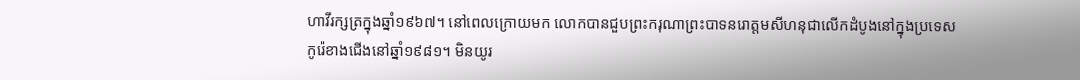ហាវីរក្សត្រក្នុងឆ្នាំ១៩៦៧។ នៅពេលក្រោយមក លោកបានជួបព្រះករុណាព្រះបាទនរោត្តមសីហនុជាលើកដំបូងនៅក្នុងប្រទេសកូរ៉េខាងជើងនៅឆ្នាំ១៩៨១។ មិនយូរ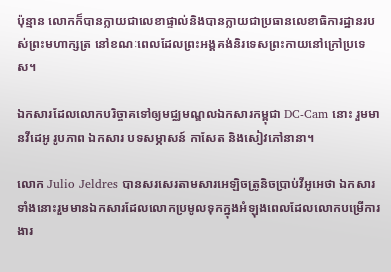ប៉ុន្មាន លោកក៏បានក្លាយជាលេខាផ្ទាល់និងបានក្លាយជាប្រធានលេខាធិការដ្ឋានរបស់ព្រះមហាក្សត្រ នៅខណៈពេលដែលព្រះអង្គគង់និរទេសព្រះកាយនៅក្រៅប្រទេស។

ឯកសារដែលលោកបរិច្ចាគទៅឲ្យមជ្ឈមណ្ឌលឯកសារកម្ពុជា DC-Cam នោះ រួមមានវីដេអូ រូបភាព ឯកសារ បទសម្ភាសន៍ កាសែត និងសៀវភៅនានា។

លោក Julio Jeldres បានសរសេរតាមសារអេឡិចត្រូនិចប្រាប់វីអូអេថា ឯកសារទាំងនោះរួមមានឯកសារដែលលោកប្រមូលទុកក្នុងអំឡុងពេលដែលលោកបម្រើការងារ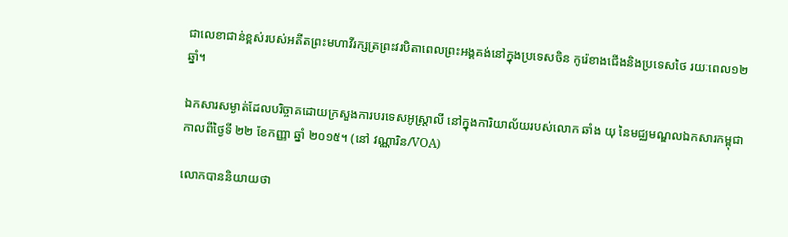ជាលេខាជាន់ខ្ពស់របស់អតីតព្រះមហាវីរក្សត្រព្រះវរបិតាពេលព្រះអង្គគង់នៅក្នុងប្រទេសចិន កូរ៉េខាងជើងនិងប្រទេសថៃ រយៈពេល១២ឆ្នាំ។

ឯកសារសម្ងាត់ដែលបរិច្ចាគដោយក្រសួងការបរទេសអូស្ត្រាលី នៅក្នុងការិយាល័យរបស់លោក ឆាំង យុ នៃមជ្ឈមណ្ឌលឯកសារកម្ពុជា កាលពីថ្ងៃទី ២២ ខែកញ្ញា ឆ្នាំ ២០១៥។ (នៅ វណ្ណារិន/VOA)

លោកបាននិយាយថា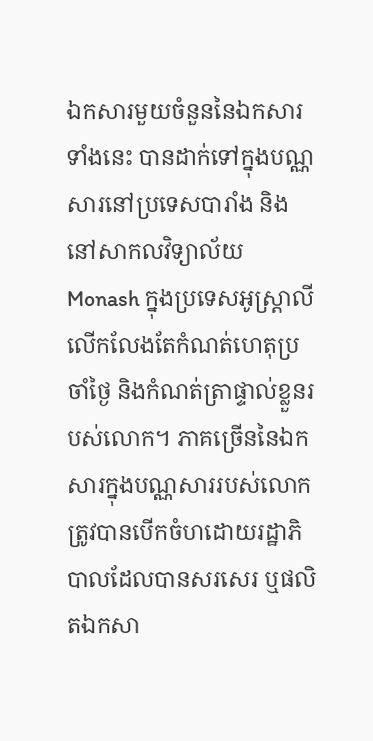ឯកសារមួយចំនួននៃឯកសារទាំងនេះ បានដាក់ទៅក្នុងបណ្ណសារនៅប្រទេសបារាំង និងនៅសាកលវិទ្យាល័យ Monash ក្នុងប្រទេសអូស្ត្រាលី លើកលែងតែកំណត់ហេតុប្រចាំថ្ងៃ និងកំណត់ត្រាផ្ទាល់ខ្លួនរបស់លោក។ ភាគច្រើននៃឯកសារក្នុងបណ្ណសាររបស់លោកត្រូវបានបើកចំហដោយរដ្ឋាភិបាលដែលបានសរសេរ ឬផលិតឯកសា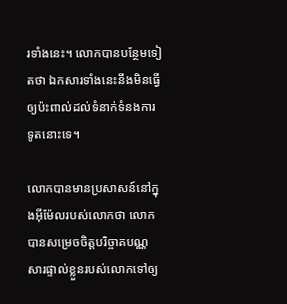រទាំងនេះ។ លោកបានបន្ថែមទៀតថា ឯកសារទាំងនេះនឹងមិនធ្វើឲ្យប៉ះពាល់ដល់ទំនាក់ទំនងការទូតនោះទេ។

លោកបានមានប្រសាសន៍នៅក្នុងអ៊ីម៉ែលរបស់លោកថា លោកបានសម្រេចចិត្តបរិច្ចាគបណ្ណសារផ្ទាល់ខ្លួនរបស់លោកទៅឲ្យ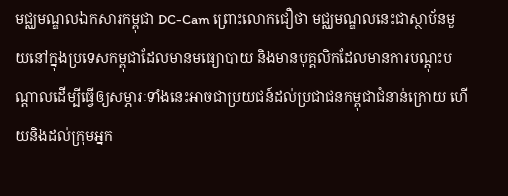មជ្ឈមណ្ឌលឯកសារកម្ពុជា DC-Cam ព្រោះលោកជឿថា មជ្ឈមណ្ឌលនេះជាស្ថាប័នមួយនៅក្នុងប្រទេសកម្ពុជាដែលមានមធ្យោបាយ និងមានបុគ្គលិកដែលមានការបណ្តុះបណ្តាលដើម្បីធ្វើឲ្យសម្ភារៈទាំងនេះអាចជាប្រយជន៍ដល់ប្រជាជនកម្ពុជាជំនាន់ក្រោយ ហើយនិងដល់ក្រុមអ្នក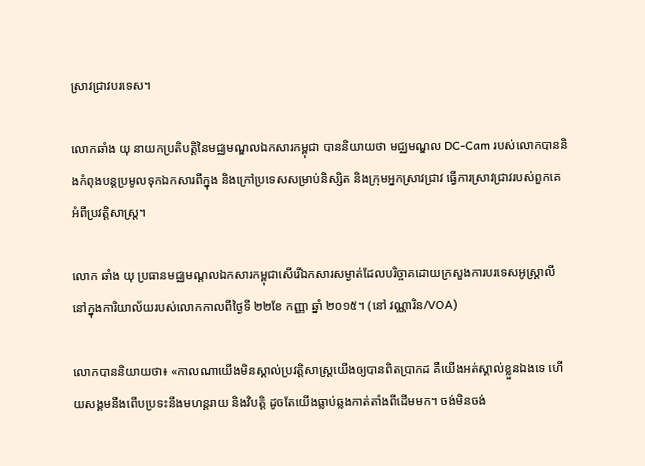ស្រាវជ្រាវបរទេស។

លោកឆាំង យុ នាយកប្រតិបត្តិនៃមជ្ឈមណ្ឌលឯកសារកម្ពុជា បាននិយាយថា មជ្ឈមណ្ឌល DC-Cam របស់លោកបាននិងកំពុងបន្តប្រមូលទុកឯកសារពីក្នុង និងក្រៅប្រទេសសម្រាប់និស្សិត និងក្រុមអ្នកស្រាវជ្រាវ ធ្វើការស្រាវជ្រាវរបស់ពួកគេអំពីប្រវត្តិសាស្ត្រ។

លោក ឆាំង យុ ប្រធានមជ្ឈមណ្ដលឯកសារកម្ពុជាសើរើឯកសារសម្ងាត់ដែលបរិច្ចាគដោយក្រសួងការបរទេសអូស្ត្រាលី នៅក្នុងការិយាល័យរបស់លោកកាលពីថ្ងៃទី ២២ខែ កញ្ញា ឆ្នាំ ២០១៥។ (នៅ វណ្ណារិន/VOA)

លោកបាននិយាយថា៖ «កាលណាយើងមិនស្គាល់ប្រវត្តិសាស្ត្រយើងឲ្យបានពិតប្រាកដ គឺយើងអត់ស្គាល់ខ្លួនឯងទេ ហើយសង្គមនឹងពើបប្រទះនឹងមហន្តរាយ និងវិបត្តិ ដូចតែយើងធ្លាប់ឆ្លងកាត់តាំងពីដើមមក។ ចង់មិនចង់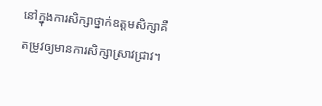នៅក្នុងការសិក្សាថ្នាក់ឧត្តមសិក្សាគឺតម្រូវឲ្យមានការសិក្សាស្រាវជ្រាវ។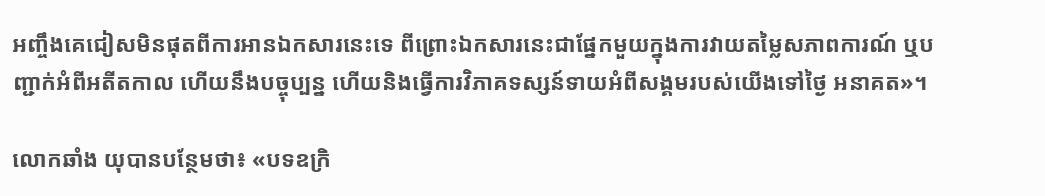អញ្ចឹងគេជៀសមិនផុតពីការអានឯកសារនេះទេ ពីព្រោះឯកសារនេះជាផ្នែកមួយក្នុងការវាយតម្លៃសភាពការណ៍ ឬបញ្ជាក់អំពីអតីតកាល ហើយនឹងបច្ចុប្បន្ន ហើយនិងធ្វើការវិភាគទស្សន៍ទាយអំពីសង្គមរបស់យើងទៅថ្ងៃ អនាគត»។

លោកឆាំង យុបានបន្ថែមថា៖ «បទឧក្រិ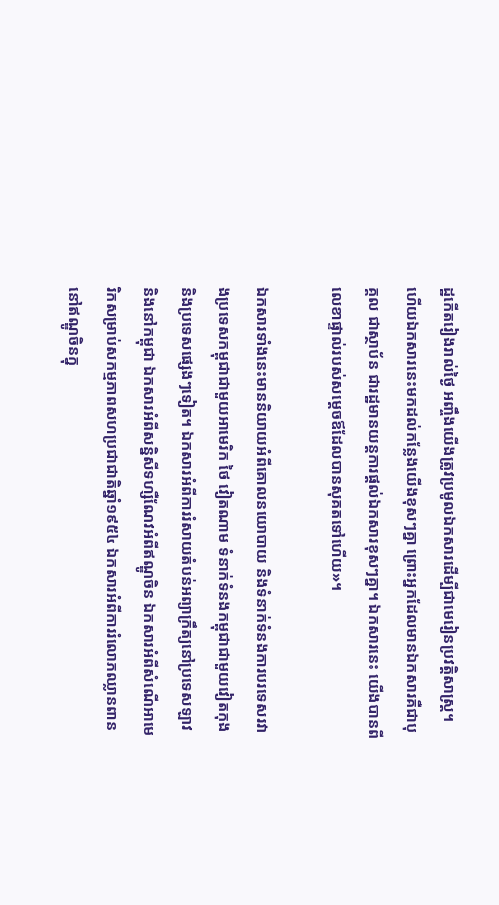ដ្ឋកើតរៀងរាល់ថ្ងៃ អញ្ចឹងយើងត្រូវប្រមូលឯកសារដើម្បីជាមេរៀនប្រវត្តិសាស្ត្រ។ ហើយឯកសារនេះមកដល់កន្លែងយើងខុសៗគ្នា ព្រោះអ្នកដែលមានឯកសារគឺជាបុគ្គល ជាស្ថាប័ន ជារដ្ឋមានយន្តការផ្តល់ឯកសារខុសៗគ្នា។ ឯកសារនេះ យើងបានពីលេខាផ្ទាល់របស់សម្តេចឪដែលបានសុគតទៅហើយ»។

ឯកសារទាំងនេះមាននិយាយអំពីគោលនយោបាយ និងទំនាក់ទំនងការបរទេសរវាងប្រទេសកម្ពុជាជាមួយអាមេរិក ថៃ វៀតណាម ទំនាក់ទំនងកម្ពុជាជាមួយវៀតកុង និងប្រទេសផ្សេងៗទៀត។ ឯកសារអំពីការរំសាយតំបន់អព្យាក្រឹត្យនៅប្រទេសឡាវ និងនៅកម្ពុជា ឯកសារអំពីសន្និសីទហ្សឺណែវអំពីឥណ្ឌូចិន ឯកសារអំពីសំណើអាមេរិកសម្រាប់សកម្មភាពសហប្រជាជាតិឆ្នាំ១៩៥៤ ឯកសារអំពីការរំលោភឈ្លានពាននៅឥណ្ឌូចិនក្នុ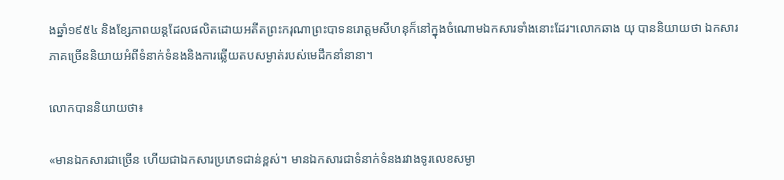ងឆ្នាំ១៩៥៤ និងខ្សែភាពយន្តដែលផលិតដោយអតីតព្រះករុណាព្រះបាទនរោត្តមសីហនុក៏នៅក្នុងចំណោមឯកសារទាំងនោះដែរ។លោកឆាង យុ បាននិយាយថា ឯកសារភាគច្រើននិយាយអំពីទំនាក់ទំនងនិងការឆ្លើយតបសម្ងាត់របស់មេដឹកនាំនានា។

លោកបាននិយាយថា៖

«មានឯកសារជាច្រើន ហើយជាឯកសារប្រភេទជាន់ខ្ពស់។ មានឯកសារជាទំនាក់ទំនងរវាងទូរលេខសម្ងា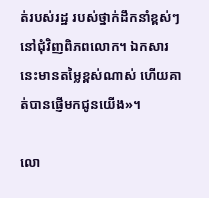ត់របស់រដ្ឋ របស់ថ្នាក់ដឹកនាំខ្ពស់ៗនៅជុំវិញពិភពលោក។ ឯកសារនេះមានតម្លៃខ្ពស់ណាស់ ហើយគាត់បានផ្ញើមកជូនយើង»។

លោ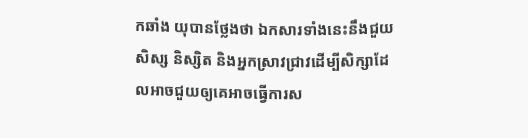កឆាំង យុបានថ្លែងថា ឯកសារទាំងនេះនឹងជួយសិស្ស និស្សិត និងអ្នកស្រាវជ្រាវដើម្បីសិក្សាដែលអាចជួយឲ្យគេអាចធ្វើការស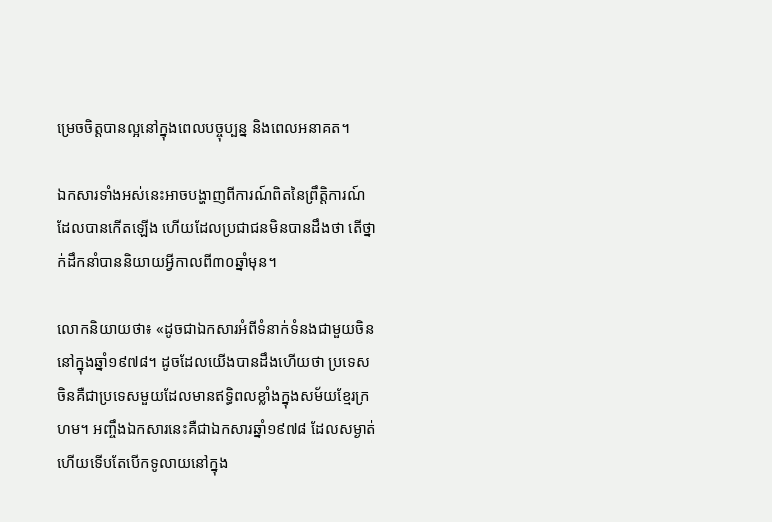ម្រេចចិត្តបានល្អនៅក្នុងពេលបច្ចុប្បន្ន និងពេលអនាគត។

ឯកសារទាំងអស់នេះអាចបង្ហាញពីការណ៍ពិតនៃព្រឹត្តិការណ៍ដែលបានកើតឡើង ហើយដែលប្រជាជនមិនបានដឹងថា តើថ្នាក់ដឹកនាំបាននិយាយអ្វីកាលពី៣០ឆ្នាំមុន។

លោកនិយាយថា៖ «ដូចជាឯកសារអំពីទំនាក់ទំនងជាមួយចិននៅក្នុងឆ្នាំ១៩៧៨។ ដូចដែលយើងបានដឹងហើយថា ប្រទេសចិនគឺជាប្រទេសមួយដែលមានឥទ្ធិពលខ្លាំងក្នុងសម័យខ្មែរក្រហម។ អញ្ចឹងឯកសារនេះគឺជាឯកសារឆ្នាំ១៩៧៨ ដែលសម្ងាត់ហើយទើបតែបើកទូលាយនៅក្នុង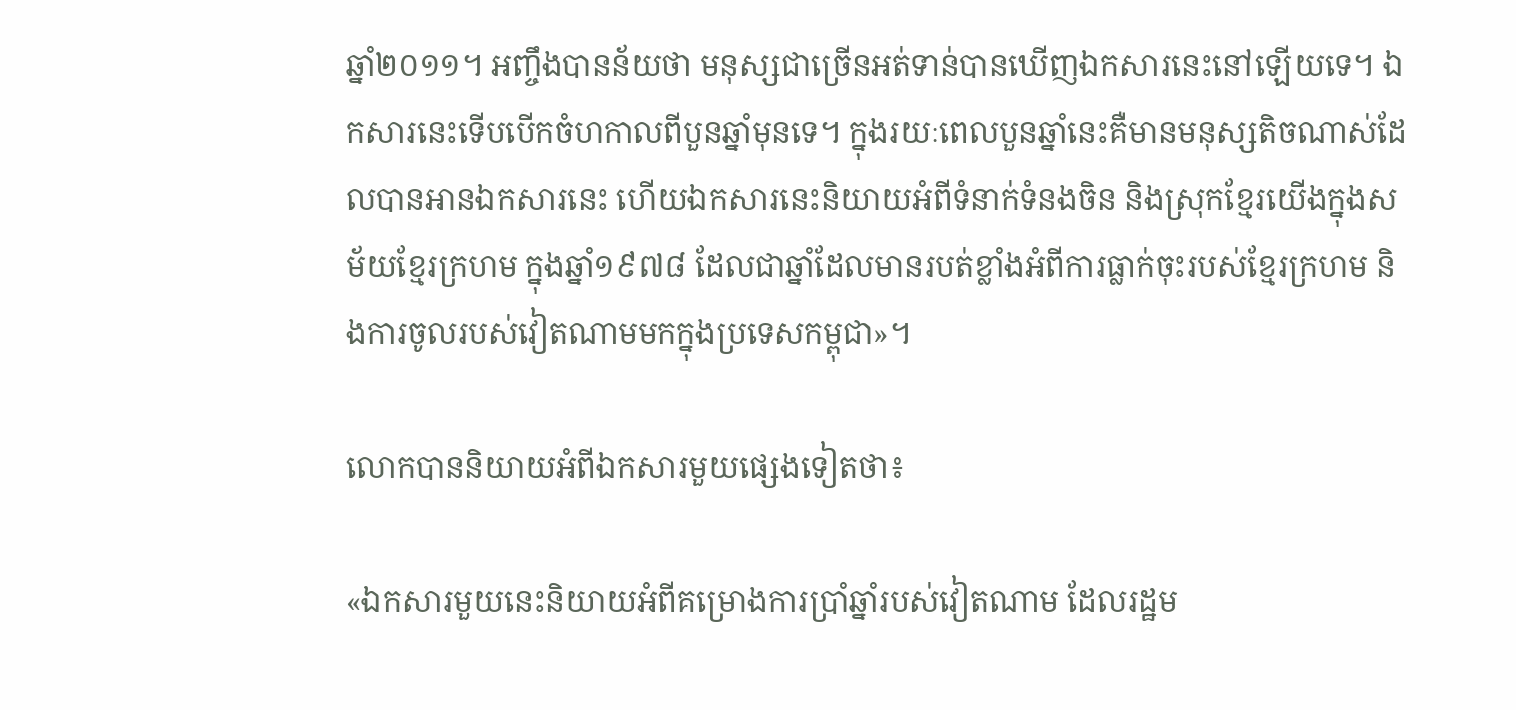ឆ្នាំ២០១១។ អញ្ចឹងបានន័យថា មនុស្សជាច្រើនអត់ទាន់បានឃើញឯកសារនេះនៅឡើយទេ។ ឯកសារនេះទើបបើកចំហកាលពីបួនឆ្នាំមុនទេ។ ក្នុងរយៈពេលបួនឆ្នាំនេះគឺមានមនុស្សតិចណាស់ដែលបានអានឯកសារនេះ ហើយឯកសារនេះនិយាយអំពីទំនាក់ទំនងចិន និងស្រុកខ្មែរយើងក្នុងសម័យខ្មែរក្រហម ក្នុងឆ្នាំ១៩៧៨ ដែលជាឆ្នាំដែលមានរបត់ខ្លាំងអំពីការធ្លាក់ចុះរបស់ខ្មែរក្រហម និងការចូលរបស់វៀតណាមមកក្នុងប្រទេសកម្ពុជា»។

លោកបាននិយាយអំពីឯកសារមួយផ្សេងទៀតថា៖

«ឯកសារមួយនេះនិយាយអំពីគម្រោងការប្រាំឆ្នាំរបស់វៀតណាម ដែលរដ្ឋម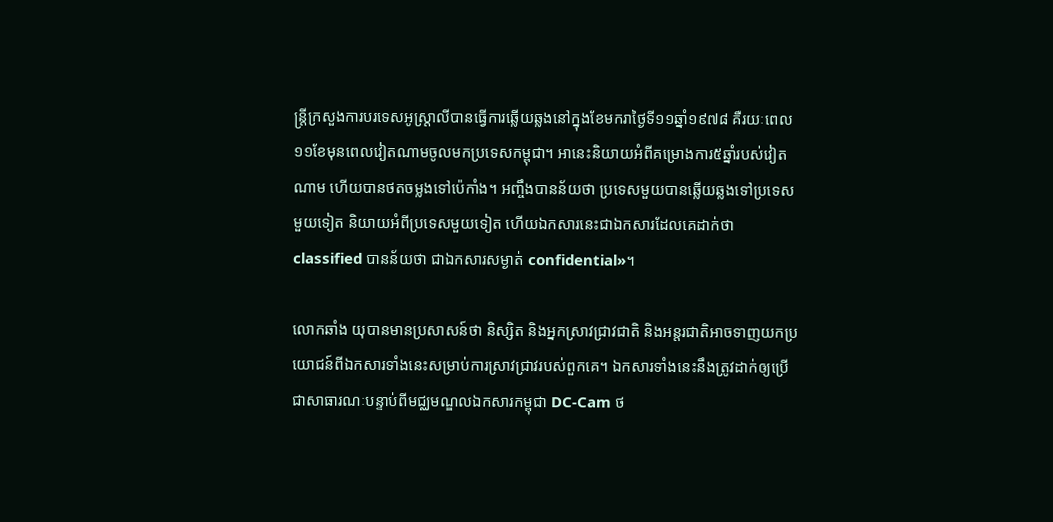ន្ត្រីក្រសួងការបរទេសអូស្ត្រាលីបានធ្វើការឆ្លើយឆ្លងនៅក្នុងខែមករាថ្ងៃទី១១ឆ្នាំ១៩៧៨ គឺរយៈពេល១១ខែមុនពេលវៀតណាមចូលមកប្រទេសកម្ពុជា។ អានេះនិយាយអំពីគម្រោងការ៥ឆ្នាំរបស់វៀតណាម ហើយបានថតចម្លងទៅប៉េកាំង។ អញ្ចឹងបានន័យថា ប្រទេសមួយបានឆ្លើយឆ្លងទៅប្រទេសមួយទៀត និយាយអំពីប្រទេសមួយទៀត ហើយឯកសារនេះជាឯកសារដែលគេដាក់ថា classified បានន័យថា ជាឯកសារសម្ងាត់ confidential»។

លោកឆាំង យុបានមានប្រសាសន៍ថា និស្សិត និងអ្នកស្រាវជ្រាវជាតិ និងអន្តរជាតិអាចទាញយកប្រយោជន៍ពីឯកសារទាំងនេះសម្រាប់ការស្រាវជ្រាវរបស់ពួកគេ។ ឯកសារទាំងនេះនឹងត្រូវដាក់ឲ្យប្រើជាសាធារណៈបន្ទាប់ពីមជ្ឈមណ្ឌលឯកសារកម្ពុជា DC-Cam ថ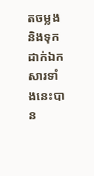តចម្លង និងទុកដាក់ឯកសារទាំងនេះបាន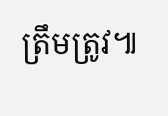ត្រឹមត្រូវ៕